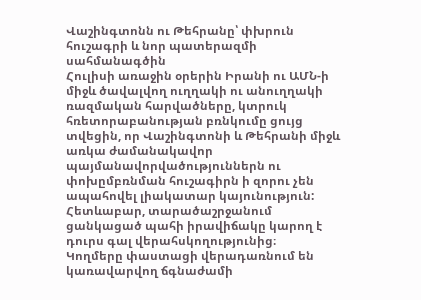Վաշինգտոնն ու Թեհրանը՝ փխրուն հուշագրի և նոր պատերազմի սահմանագծին
Հուլիսի առաջին օրերին Իրանի ու ԱՄՆ-ի միջև ծավալվող ուղղակի ու անուղղակի ռազմական հարվածները, կտրուկ հռետորաբանության բռնկումը ցույց տվեցին, որ Վաշինգտոնի և Թեհրանի միջև առկա ժամանակավոր պայմանավորվածություններն ու փոխըմբռնման հուշագիրն ի զորու չեն ապահովել լիակատար կայունություն: Հետևաբար, տարածաշրջանում ցանկացած պահի իրավիճակը կարող է դուրս գալ վերահսկողությունից։
Կողմերը փաստացի վերադառնում են կառավարվող ճգնաժամի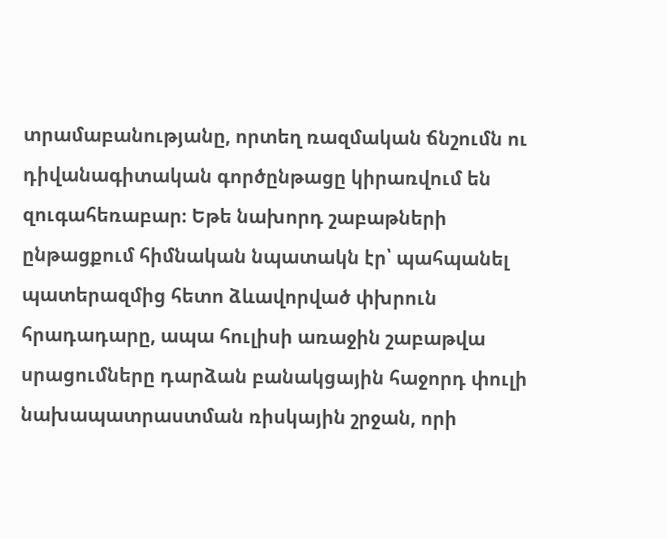տրամաբանությանը, որտեղ ռազմական ճնշումն ու դիվանագիտական գործընթացը կիրառվում են զուգահեռաբար։ Եթե նախորդ շաբաթների ընթացքում հիմնական նպատակն էր՝ պահպանել պատերազմից հետո ձևավորված փխրուն հրադադարը, ապա հուլիսի առաջին շաբաթվա սրացումները դարձան բանակցային հաջորդ փուլի նախապատրաստման ռիսկային շրջան, որի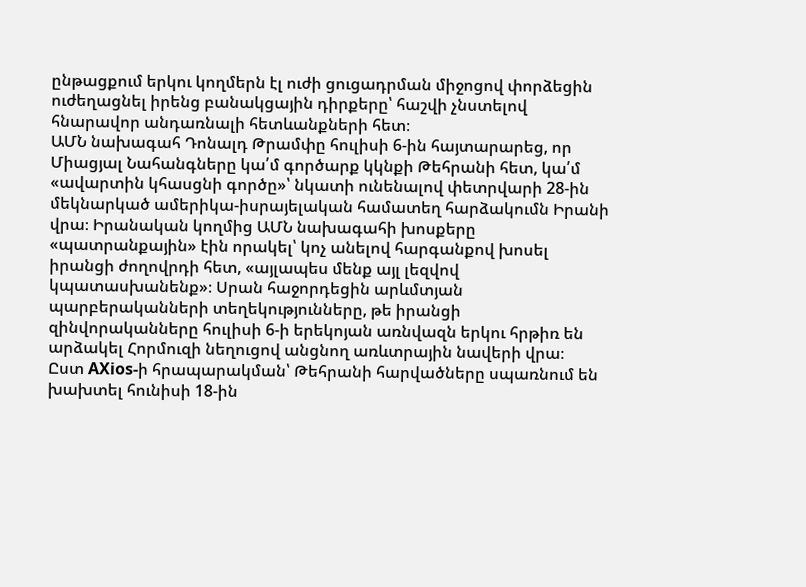ընթացքում երկու կողմերն էլ ուժի ցուցադրման միջոցով փորձեցին ուժեղացնել իրենց բանակցային դիրքերը՝ հաշվի չնստելով հնարավոր անդառնալի հետևանքների հետ։
ԱՄՆ նախագահ Դոնալդ Թրամփը հուլիսի 6-ին հայտարարեց, որ Միացյալ Նահանգները կա՛մ գործարք կկնքի Թեհրանի հետ, կա՛մ «ավարտին կհասցնի գործը»՝ նկատի ունենալով փետրվարի 28-ին մեկնարկած ամերիկա-իսրայելական համատեղ հարձակումն Իրանի վրա։ Իրանական կողմից ԱՄՆ նախագահի խոսքերը «պատրանքային» էին որակել՝ կոչ անելով հարգանքով խոսել իրանցի ժողովրդի հետ, «այլապես մենք այլ լեզվով կպատասխանենք»։ Սրան հաջորդեցին արևմտյան պարբերականների տեղեկությունները, թե իրանցի զինվորականները հուլիսի 6-ի երեկոյան առնվազն երկու հրթիռ են արձակել Հորմուզի նեղուցով անցնող առևտրային նավերի վրա։
Ըստ AXios-ի հրապարակման՝ Թեհրանի հարվածները սպառնում են խախտել հունիսի 18-ին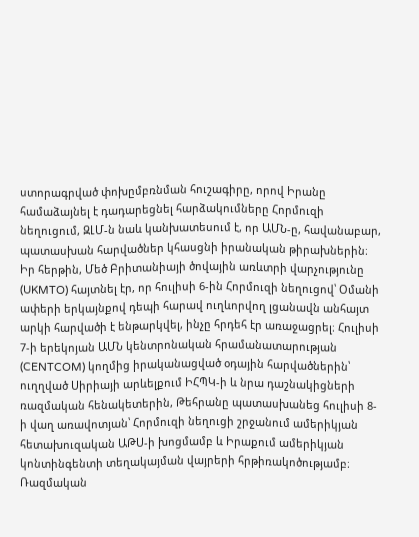ստորագրված փոխըմբռնման հուշագիրը, որով Իրանը համաձայնել է դադարեցնել հարձակումները Հորմուզի նեղուցում, ԶԼՄ-ն նաև կանխատեսում է, որ ԱՄՆ-ը, հավանաբար, պատասխան հարվածներ կհասցնի իրանական թիրախներին։
Իր հերթին, Մեծ Բրիտանիայի ծովային առևտրի վարչությունը (UKMTO) հայտնել էր, որ հուլիսի 6-ին Հորմուզի նեղուցով՝ Օմանի ափերի երկայնքով դեպի հարավ ուղևորվող լցանավն անհայտ արկի հարվածի է ենթարկվել, ինչը հրդեհ էր առաջացրել։ Հուլիսի 7-ի երեկոյան ԱՄՆ կենտրոնական հրամանատարության (CENTCOM) կողմից իրականացված օդային հարվածներին՝ ուղղված Սիրիայի արևելքում ԻՀՊԿ-ի և նրա դաշնակիցների ռազմական հենակետերին, Թեհրանը պատասխանեց հուլիսի 8-ի վաղ առավոտյան՝ Հորմուզի նեղուցի շրջանում ամերիկյան հետախուզական ԱԹՍ-ի խոցմամբ և Իրաքում ամերիկյան կոնտինգենտի տեղակայման վայրերի հրթիռակոծությամբ։
Ռազմական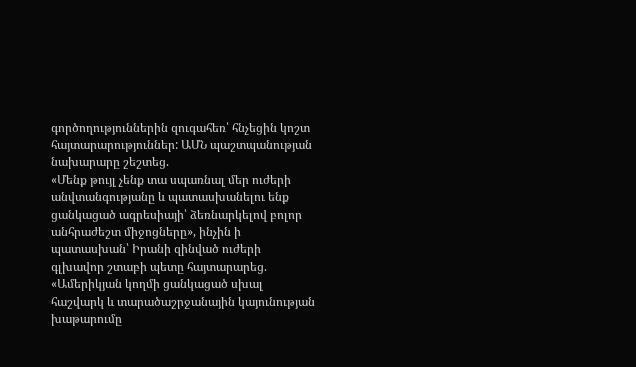գործողություններին զուգահեռ՝ հնչեցին կոշտ հայտարարություններ: ԱՄՆ պաշտպանության նախարարը շեշտեց.
«Մենք թույլ չենք տա սպառնալ մեր ուժերի անվտանգությանը և պատասխանելու ենք ցանկացած ագրեսիայի՝ ձեռնարկելով բոլոր անհրաժեշտ միջոցները», ինչին ի պատասխան՝ Իրանի զինված ուժերի գլխավոր շտաբի պետը հայտարարեց.
«Ամերիկյան կողմի ցանկացած սխալ հաշվարկ և տարածաշրջանային կայունության խաթարումը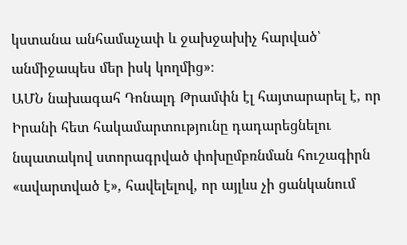կստանա անհամաչափ և ջախջախիչ հարված՝ անմիջապես մեր իսկ կողմից»։
ԱՄՆ նախագահ Դոնալդ Թրամփն էլ հայտարարել է, որ Իրանի հետ հակամարտությունը դադարեցնելու նպատակով ստորագրված փոխըմբռնման հուշագիրն «ավարտված է», հավելելով, որ այլևս չի ցանկանում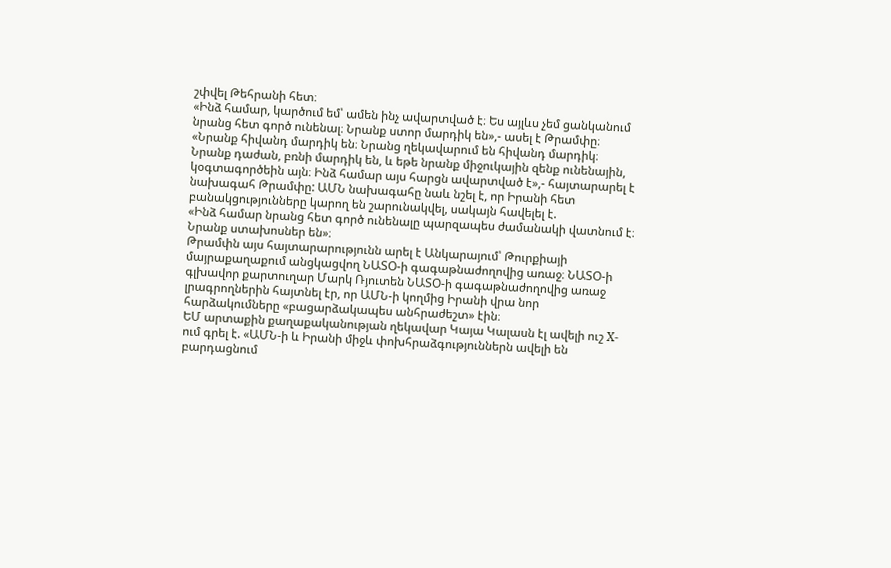շփվել Թեհրանի հետ։
«Ինձ համար, կարծում եմ՝ ամեն ինչ ավարտված է։ Ես այլևս չեմ ցանկանում նրանց հետ գործ ունենալ։ Նրանք ստոր մարդիկ են»,- ասել է Թրամփը։
«Նրանք հիվանդ մարդիկ են։ Նրանց ղեկավարում են հիվանդ մարդիկ։ Նրանք դաժան, բռնի մարդիկ են, և եթե նրանք միջուկային զենք ունենային, կօգտագործեին այն։ Ինձ համար այս հարցն ավարտված է»,- հայտարարել է նախագահ Թրամփը: ԱՄՆ նախագահը նաև նշել է, որ Իրանի հետ բանակցությունները կարող են շարունակվել, սակայն հավելել է.
«Ինձ համար նրանց հետ գործ ունենալը պարզապես ժամանակի վատնում է։ Նրանք ստախոսներ են»։
Թրամփն այս հայտարարությունն արել է Անկարայում՝ Թուրքիայի մայրաքաղաքում անցկացվող ՆԱՏՕ-ի գագաթնաժողովից առաջ։ ՆԱՏՕ-ի գլխավոր քարտուղար Մարկ Ռյուտեն ՆԱՏՕ-ի գագաթնաժողովից առաջ լրագրողներին հայտնել էր, որ ԱՄՆ-ի կողմից Իրանի վրա նոր հարձակումները «բացարձակապես անհրաժեշտ» էին։
ԵՄ արտաքին քաղաքականության ղեկավար Կայա Կալասն էլ ավելի ուշ X-ում գրել է. «ԱՄՆ-ի և Իրանի միջև փոխհրաձգություններն ավելի են բարդացնում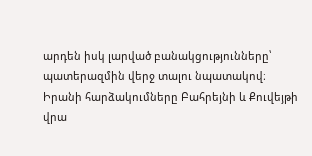արդեն իսկ լարված բանակցությունները՝ պատերազմին վերջ տալու նպատակով։ Իրանի հարձակումները Բահրեյնի և Քուվեյթի վրա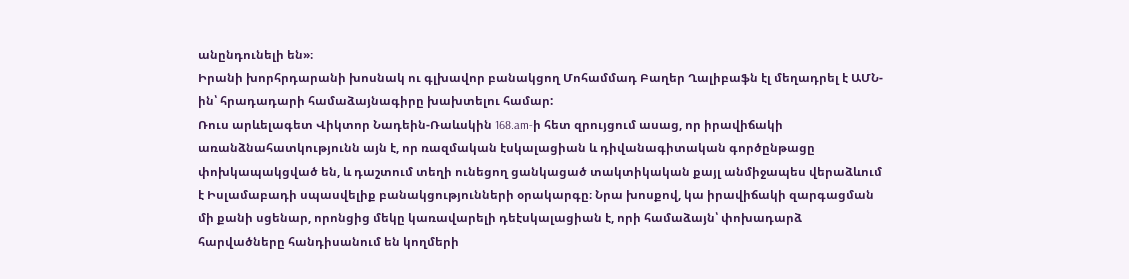անընդունելի են»։
Իրանի խորհրդարանի խոսնակ ու գլխավոր բանակցող Մոհամմադ Բաղեր Ղալիբաֆն էլ մեղադրել է ԱՄՆ-ին՝ հրադադարի համաձայնագիրը խախտելու համար:
Ռուս արևելագետ Վիկտոր Նադեին-Ռաևսկին 168.am-ի հետ զրույցում ասաց, որ իրավիճակի առանձնահատկությունն այն է, որ ռազմական էսկալացիան և դիվանագիտական գործընթացը փոխկապակցված են, և դաշտում տեղի ունեցող ցանկացած տակտիկական քայլ անմիջապես վերաձևում է Իսլամաբադի սպասվելիք բանակցությունների օրակարգը։ Նրա խոսքով, կա իրավիճակի զարգացման մի քանի սցենար, որոնցից մեկը կառավարելի դեէսկալացիան է, որի համաձայն՝ փոխադարձ հարվածները հանդիսանում են կողմերի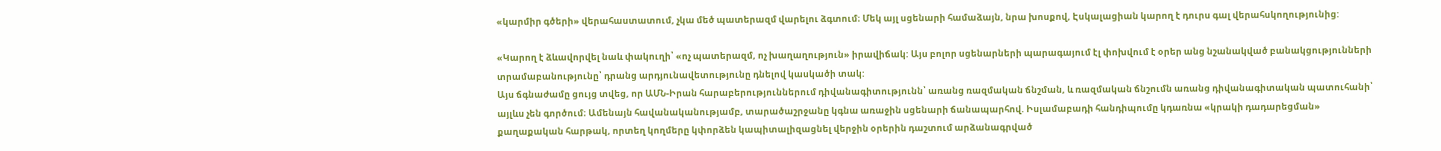«կարմիր գծերի» վերահաստատում, չկա մեծ պատերազմ վարելու ձգտում։ Մեկ այլ սցենարի համաձայն, նրա խոսքով, Էսկալացիան կարող է դուրս գալ վերահսկողությունից:

«Կարող է ձևավորվել նաև փակուղի՝ «ոչ պատերազմ, ոչ խաղաղություն» իրավիճակ: Այս բոլոր սցենարների պարագայում էլ փոխվում է օրեր անց նշանակված բանակցությունների տրամաբանությունը՝ դրանց արդյունավետությունը դնելով կասկածի տակ:
Այս ճգնաժամը ցույց տվեց, որ ԱՄՆ-Իրան հարաբերություններում դիվանագիտությունն՝ առանց ռազմական ճնշման, և ռազմական ճնշումն առանց դիվանագիտական պատուհանի՝ այլևս չեն գործում։ Ամենայն հավանականությամբ, տարածաշրջանը կգնա առաջին սցենարի ճանապարհով. Իսլամաբադի հանդիպումը կդառնա «կրակի դադարեցման» քաղաքական հարթակ, որտեղ կողմերը կփորձեն կապիտալիզացնել վերջին օրերին դաշտում արձանագրված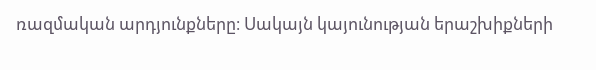ռազմական արդյունքները։ Սակայն կայունության երաշխիքների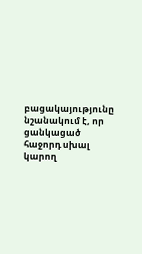բացակայությունը նշանակում է, որ ցանկացած հաջորդ սխալ կարող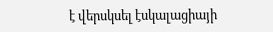է վերսկսել էսկալացիայի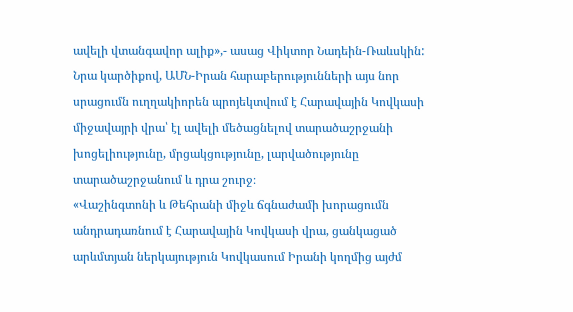ավելի վտանգավոր ալիք»,- ասաց Վիկտոր Նադեին-Ռաևսկին:
Նրա կարծիքով, ԱՄՆ-Իրան հարաբերությունների այս նոր սրացումն ուղղակիորեն պրոյեկտվում է Հարավային Կովկասի միջավայրի վրա՝ էլ ավելի մեծացնելով տարածաշրջանի խոցելիությունը, մրցակցությունը, լարվածությունը տարածաշրջանում և դրա շուրջ։
«Վաշինգտոնի և Թեհրանի միջև ճգնաժամի խորացումն անդրադառնում է Հարավային Կովկասի վրա, ցանկացած արևմտյան ներկայություն Կովկասում Իրանի կողմից այժմ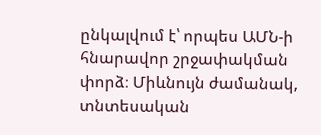ընկալվում է՝ որպես ԱՄՆ-ի հնարավոր շրջափակման փորձ։ Միևնույն ժամանակ, տնտեսական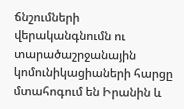ճնշումների վերականգնումն ու տարածաշրջանային կոմունիկացիաների հարցը մտահոգում են Իրանին և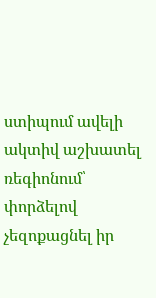ստիպում ավելի ակտիվ աշխատել ռեգիոնում՝ փորձելով չեզոքացնել իր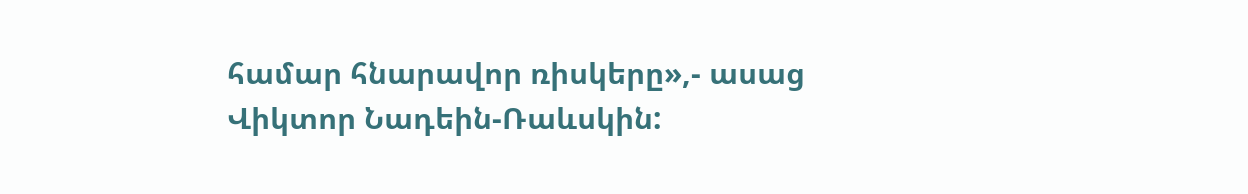համար հնարավոր ռիսկերը»,- ասաց Վիկտոր Նադեին-Ռաևսկին: